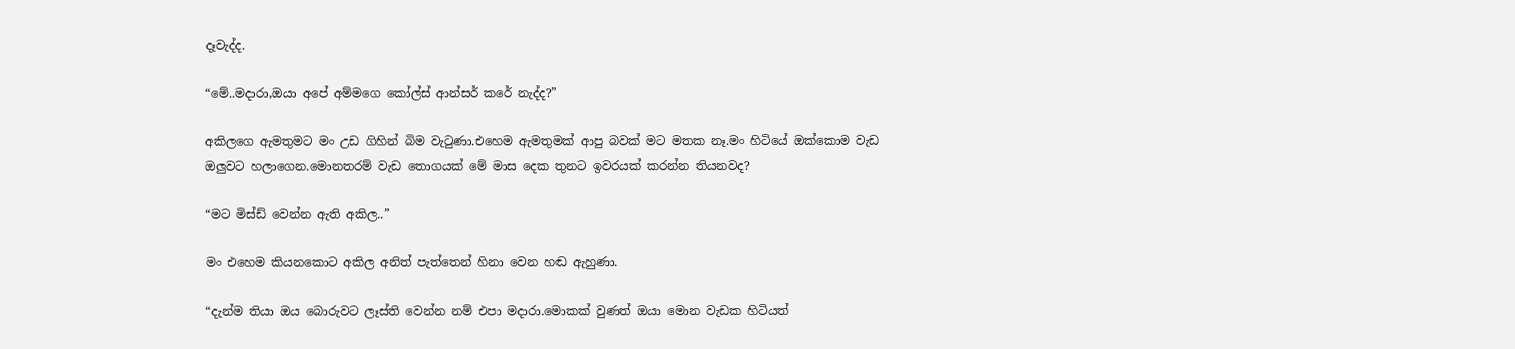දෑවැද්ද.

“මේ..මදාරා,ඔයා අපේ අම්මගෙ කෝල්ස් ආන්සර් කරේ නැද්ද?”

අකිලගෙ ඇමතුමට මං උඩ ගිහින් බිම වැටුණා.එහෙම ඇමතුමක් ආපු බවක් මට මතක නෑ.මං හිටියේ ඔක්කොම වැඩ ඔලුවට හලාගෙන.මොනතරම් වැඩ තොගයක් මේ මාස දෙක තුනට ඉවරයක් කරන්න තියනවද?

“මට මිස්ඩ් වෙන්න ඇති අකිල..”

මං එහෙම කියනකොට අකිල අනිත් පැත්තෙන් හිනා වෙන හඬ ඇහුණා.

“දැන්ම තියා ඔය බොරුවට ලෑස්ති වෙන්න නම් එපා මදාරා.මොකක් වුණත් ඔයා මොන වැඩක හිටියත්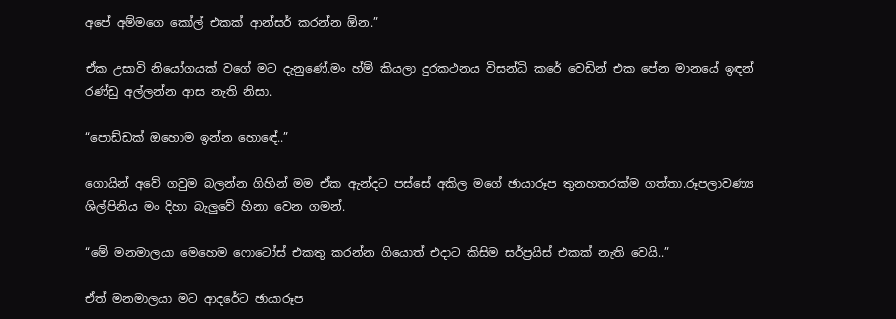අපේ අම්මගෙ කෝල් එකක් ආන්සර් කරන්න ඕන.”

ඒක උසාවි නියෝගයක් වගේ මට දැනුණේ.මං හ්ම් කියලා දුරකථනය විසන්ධි කරේ වෙඩින් එක පේන මානයේ ඉඳන් රණ්ඩු අල්ලන්න ආස නැති නිසා.

“පොඩ්ඩක් ඔහොම ඉන්න හොඳේ..”

ගොයින් අවේ ගවුම බලන්න ගිහින් මම ඒක ඇන්දට පස්සේ අකිල මගේ ඡායාරූප තුනහතරක්ම ගත්තා.රූපලාවණ්‍ය ශිල්පිනිය මං දිහා බැලුවේ හිනා වෙන ගමන්.

“මේ මනමාලයා මෙහෙම ෆොටෝස් එකතු කරන්න ගියොත් එදාට කිසිම සර්ප්‍රයිස් එකක් නැති වෙයි..”

ඒත් මනමාලයා මට ආදරේට ඡායාරූප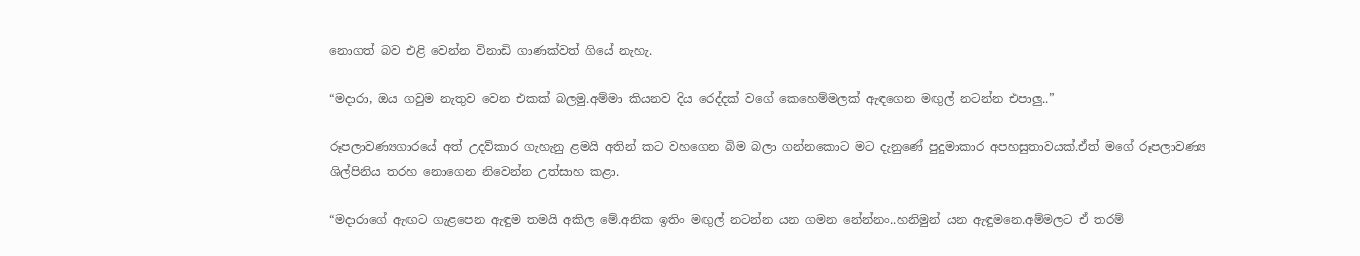නොගත් බව එළි වෙන්න විනාඩි ගාණක්වත් ගියේ නැහැ.

“මදාරා, ඔය ගවුම නැතුව වෙන එකක් බලමු.අම්මා කියනව දිය රෙද්දක් වගේ කෙහෙම්මලක් ඇඳගෙන මඟුල් නටන්න එපාලු..”

රූපලාවණ්‍යගාරයේ අත් උදව්කාර ගැහැනු ළමයි අතින් කට වහගෙන බිම බලා ගන්නකොට මට දැනුණේ පුදුමාකාර අපහසුතාවයක්.ඒත් මගේ රූපලාවණ්‍ය ශිල්පිනිය තරහ නොගෙන නිවෙන්න උත්සාහ කළා.

“මදාරාගේ ඇඟට ගැළපෙන ඇඳුම තමයි අකිල මේ.අනික ඉතිං මඟුල් නටන්න යන ගමන නේන්නං..හනිමුන් යන ඇඳුමනෙ.අම්මලට ඒ තරම්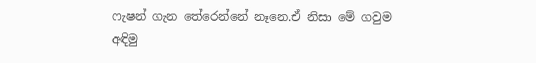ෆැෂන් ගැන තේරෙන්නේ නෑනෙ.ඒ නිසා මේ ගවුම අඳිමු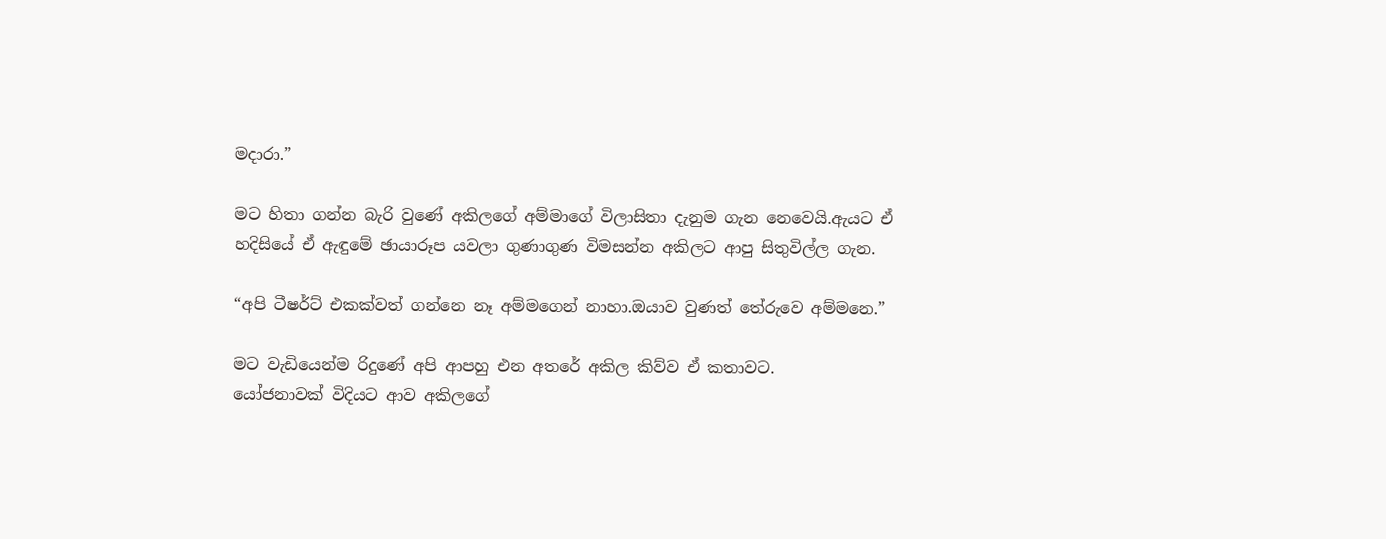මදාරා.”

මට හිතා ගන්න බැරි වුණේ අකිලගේ අම්මාගේ විලාසිතා දැනුම ගැන නෙවෙයි.ඇයට ඒ හදිසියේ ඒ ඇඳුමේ ඡායාරූප යවලා ගුණාගුණ විමසන්න අකිලට ආපු සිතුවිල්ල ගැන.

“අපි ටීෂර්ට් එකක්වත් ගන්නෙ නෑ අම්මගෙන් නාහා.ඔයාව වුණත් තේරුවෙ අම්මනෙ.”

මට වැඩියෙන්ම රිදුණේ අපි ආපහු එන අතරේ අකිල කිව්ව ඒ කතාවට.
යෝජනාවක් විදියට ආව අකිලගේ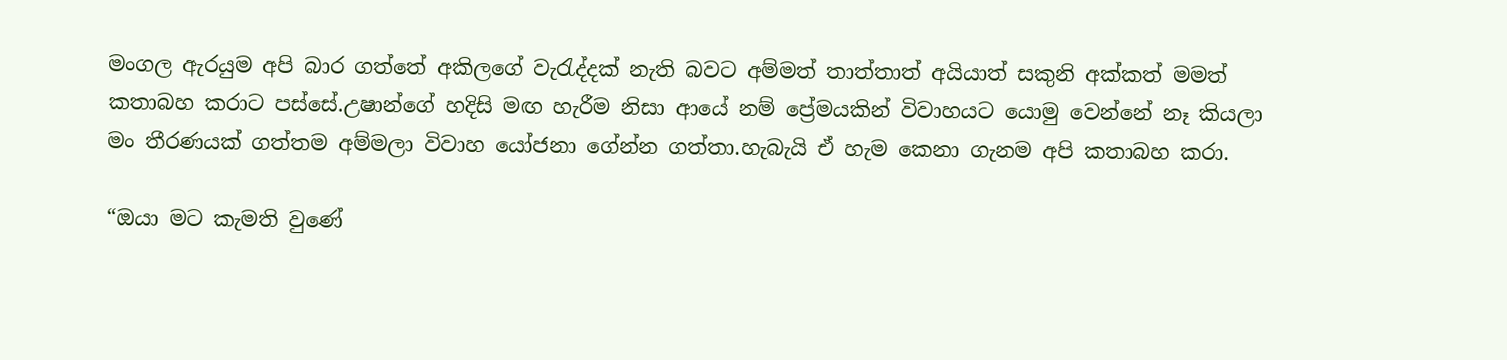මංගල ඇරයුම අපි බාර ගත්තේ අකිලගේ වැරැද්දක් නැති බවට අම්මත් තාත්තාත් අයියාත් සකුනි අක්කත් මමත් කතාබහ කරාට පස්සේ.උෂාන්ගේ හදිසි මඟ හැරීම නිසා ආයේ නම් ප්‍රේමයකින් විවාහයට යොමු වෙන්නේ නෑ කියලා මං තීරණයක් ගත්තම අම්මලා විවාහ යෝජනා ගේන්න ගත්තා.හැබැයි ඒ හැම කෙනා ගැනම අපි කතාබහ කරා.

“ඔයා මට කැමති වුණේ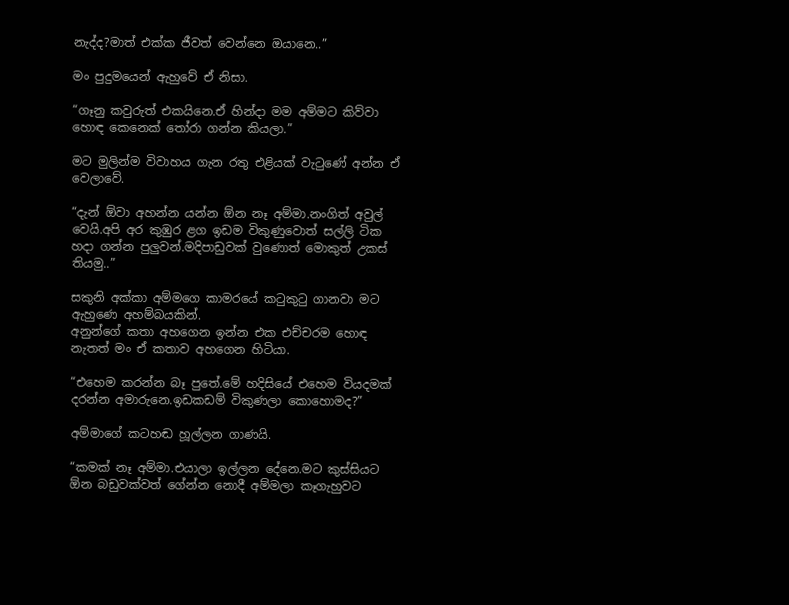නැද්ද?මාත් එක්ක ජීවත් වෙන්නෙ ඔයානෙ..”

මං පුදුමයෙන් ඇහුවේ ඒ නිසා.

“ගෑනු කවුරුත් එකයිනෙ.ඒ හින්දා මම අම්මට කිව්වා හොඳ කෙනෙක් තෝරා ගන්න කියලා.”

මට මුලින්ම විවාහය ගැන රතු එළියක් වැටුණේ අන්න ඒ වෙලාවේ.

“දැන් ඕවා අහන්න යන්න ඕන නෑ අම්මා.නංගිත් අවුල් වෙයි.අපි අර කුඹුර ළග ඉඩම විකුණුවොත් සල්ලි ටික හදා ගන්න පුලුවන්.මදිපාඩුවක් වුණොත් මොකුත් උකස් තියමු..”

සකුනි අක්කා අම්මගෙ කාමරයේ කටුකුටු ගානවා මට ඇහුණෙ අහම්බයකින්.
අනුන්ගේ කතා අහගෙන ඉන්න එක එච්චරම හොඳ නැතත් මං ඒ කතාව අහගෙන හිටියා.

“එහෙම කරන්න බෑ පුතේ.මේ හදිසියේ එහෙම වියදමක් දරන්න අමාරුනෙ.ඉඩකඩම් විකුණලා කොහොමද?”

අම්මාගේ කටහඬ හූල්ලන ගාණයි.

“කමක් නෑ අම්මා.එයාලා ඉල්ලන දේනෙ.මට කුස්සියට ඕන බඩුවක්වත් ගේන්න නොදී අම්මලා කෑගැහුවට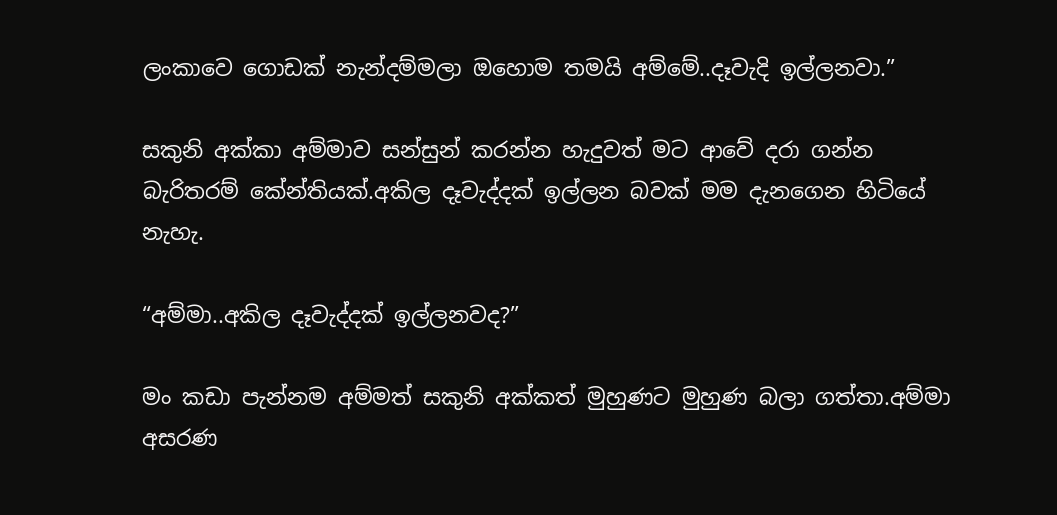ලංකාවෙ ගොඩක් නැන්දම්මලා ඔහොම තමයි අම්මේ..දෑවැදි ඉල්ලනවා.”

සකුනි අක්කා අම්මාව සන්සුන් කරන්න හැදුවත් මට ආවේ දරා ගන්න බැරිතරම් කේන්තියක්.අකිල දෑවැද්දක් ඉල්ලන බවක් මම දැනගෙන හිටියේ නැහැ.

“අම්මා..අකිල දෑවැද්දක් ඉල්ලනවද?”

මං කඩා පැන්නම අම්මත් සකුනි අක්කත් මුහුණට මුහුණ බලා ගත්තා.අම්මා අසරණ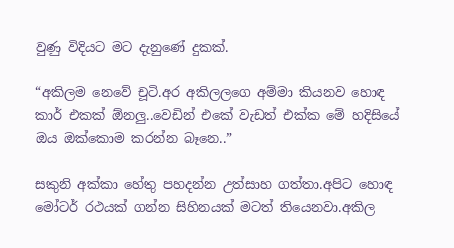වුණු විදියට මට දැනුණේ දුකක්.

“අකිලම නෙවේ චූටි.අර අකිලලගෙ අම්මා කියනව හොඳ කාර් එකක් ඕනලු..වෙඩින් එකේ වැඩත් එක්ක මේ හදිසියේ ඔය ඔක්කොම කරන්න බෑනෙ..”

සකුනි අක්කා හේතු පහදන්න උත්සාහ ගත්තා.අපිට හොඳ මෝටර් රථයක් ගන්න සිහිනයක් මටත් තියෙනවා.අකිල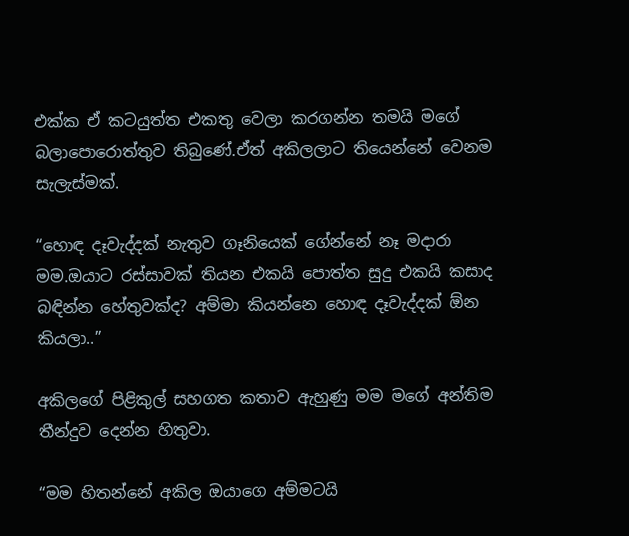එක්ක ඒ කටයුත්ත එකතු වෙලා කරගන්න තමයි මගේ බලාපොරොත්තුව තිබුණේ.ඒත් අකිලලාට තියෙන්නේ වෙනම සැලැස්මක්.

“හොඳ දෑවැද්දක් නැතුව ගෑනියෙක් ගේන්නේ නෑ මදාරා මම.ඔයාට රස්සාවක් තියන එකයි පොත්ත සුදු එකයි කසාද බඳින්න හේතුවක්ද? අම්මා කියන්නෙ හොඳ දෑවැද්දක් ඕන කියලා..”

අකිලගේ පිළිකුල් සහගත කතාව ඇහුණු මම මගේ අන්තිම තීන්දුව දෙන්න හිතුවා.

“මම හිතන්නේ අකිල ඔයාගෙ අම්මටයි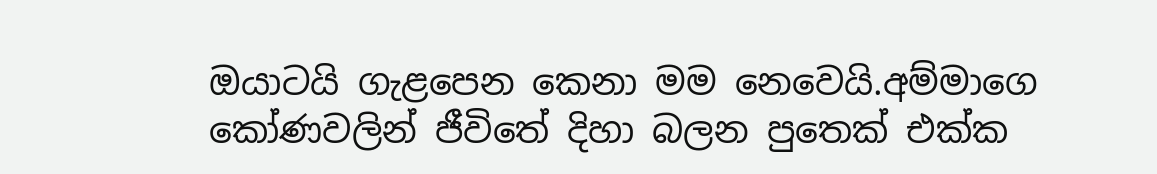ඔයාටයි ගැළපෙන කෙනා මම නෙවෙයි.අම්මාගෙ කෝණවලින් ජීවිතේ දිහා බලන පුතෙක් එක්ක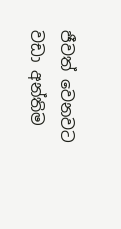ජීවත් වෙනවට වඩා අන්තිම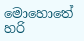මොහොතේ හරි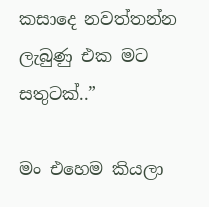කසාදෙ නවත්තන්න ලැබුණු එක මට සතුටක්..”

මං එහෙම කියලා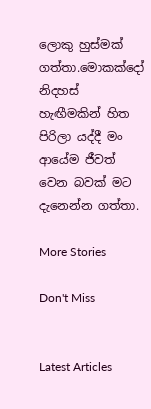ලොකු හුස්මක් ගත්තා.මොකක්දෝ නිදහස් හැඟීමකින් හිත පිරිලා යද්දී මං ආයේම ජීවත් වෙන බවක් මට දැනෙන්න ගත්තා.

More Stories

Don't Miss


Latest Articles